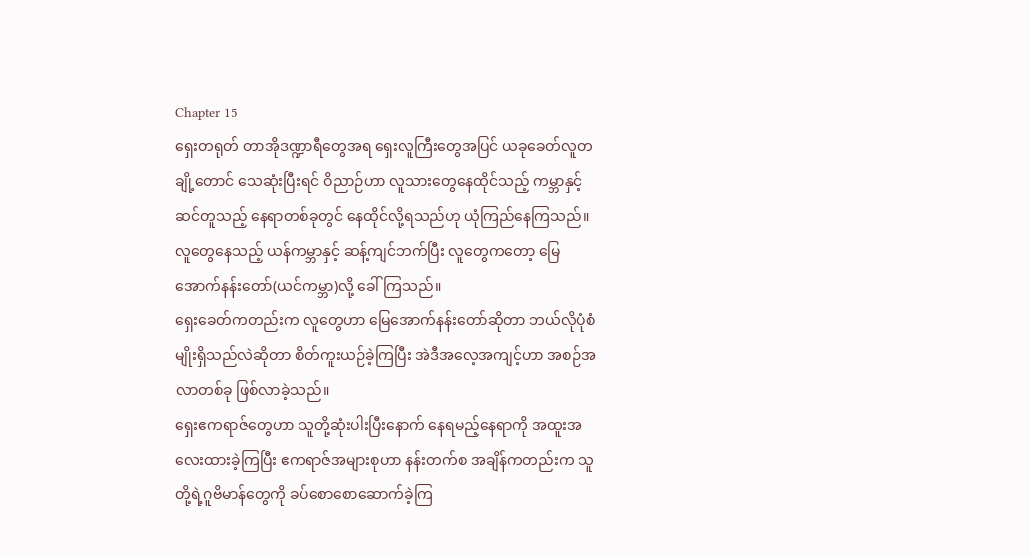Chapter 15
ရှေးတရုတ် တာအိုဒဏ္ဍာရီတွေအရ ရှေးလူကြီးတွေအပြင် ယခုခေတ်လူတချို့တောင် သေဆုံးပြီးရင် ဝိညာဉ်ဟာ လူသားတွေနေထိုင်သည့် ကမ္ဘာနှင့်ဆင်တူသည့် နေရာတစ်ခုတွင် နေထိုင်လို့ရသည်ဟု ယုံကြည်နေကြသည်။ လူတွေနေသည့် ယန်ကမ္ဘာနှင့် ဆန့်ကျင်ဘက်ပြီး လူတွေကတော့ မြေအောက်နန်းတော်(ယင်ကမ္ဘာ)လို့ ခေါ်ကြသည်။
ရှေးခေတ်ကတည်းက လူတွေဟာ မြေအောက်နန်းတော်ဆိုတာ ဘယ်လိုပုံစံမျိုးရှိသည်လဲဆိုတာ စိတ်ကူးယဉ်ခဲ့ကြပြီး အဲဒီအလေ့အကျင့်ဟာ အစဉ်အလာတစ်ခု ဖြစ်လာခဲ့သည်။
ရှေးဧကရာဇ်တွေဟာ သူတို့ဆုံးပါးပြီးနောက် နေရမည့်နေရာကို အထူးအလေးထားခဲ့ကြပြီး ဧကရာဇ်အများစုဟာ နန်းတက်စ အချိန်ကတည်းက သူတို့ရဲ့ဂူဗိမာန်တွေကို ခပ်စောစောဆောက်ခဲ့ကြ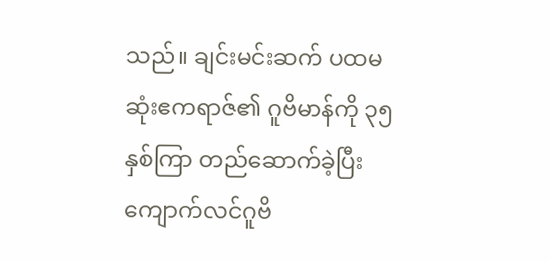သည်။ ချင်းမင်းဆက် ပထမဆုံးဧကရာဇ်၏ ဂူဗိမာန်ကို ၃၅နှစ်ကြာ တည်ဆောက်ခဲ့ပြီး ကျောက်လင်ဂူဗိ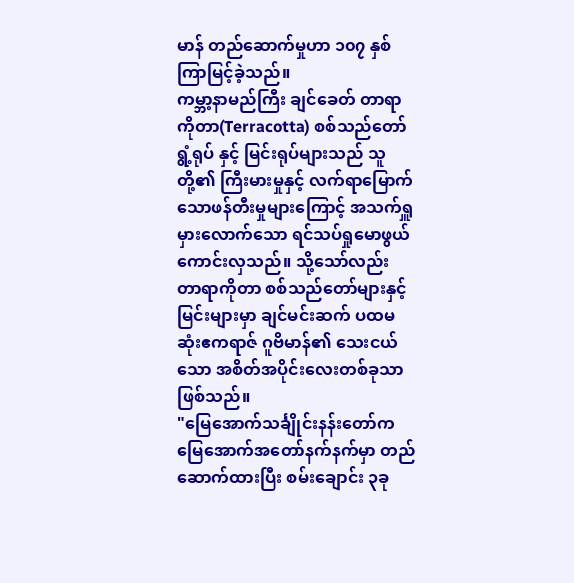မာန် တည်ဆောက်မှုဟာ ၁၀၇ နှစ်ကြာမြင့်ခဲ့သည်။
ကမ္ဘာ့နာမည်ကြီး ချင်ခေတ် တာရာကိုတာ(Terracotta) စစ်သည်တော် ရွံ့ရုပ် နှင့် မြင်းရုပ်များသည် သူတို့၏ ကြီးမားမှုနှင့် လက်ရာမြောက်သောဖန်တီးမှုများကြောင့် အသက်ရှူမှားလောက်သော ရင်သပ်ရှုမောဖွယ် ကောင်းလှသည်။ သို့သော်လည်း တာရာကိုတာ စစ်သည်တော်များနှင့် မြင်းများမှာ ချင်မင်းဆက် ပထမဆုံးဧကရာဇ် ဂူဗိမာန်၏ သေးငယ်သော အစိတ်အပိုင်းလေးတစ်ခုသာ ဖြစ်သည်။
"မြေအောက်သင်္ချိုင်းနန်းတော်က မြေအောက်အတော်နက်နက်မှာ တည်ဆောက်ထားပြီး စမ်းချောင်း ၃ခု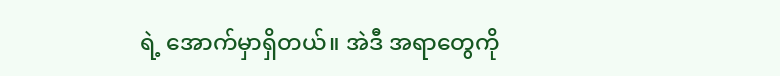ရဲ့ အောက်မှာရှိတယ်။ အဲဒီ အရာတွေကို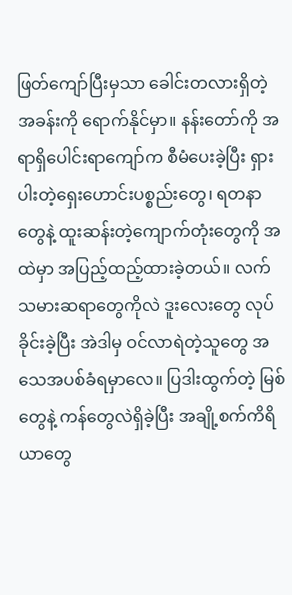ဖြတ်ကျော်ပြီးမှသာ ခေါင်းတလားရှိတဲ့ အခန်းကို ရောက်နိုင်မှာ။ နန်းတော်ကို အရာရှိပေါင်းရာကျော်က စီမံပေးခဲ့ပြီး ရှားပါးတဲ့ရှေးဟောင်းပစ္စည်းတွေ၊ ရတနာတွေနဲ့ ထူးဆန်းတဲ့ကျောက်တုံးတွေကို အထဲမှာ အပြည့်ထည့်ထားခဲ့တယ်။ လက်သမားဆရာတွေကိုလဲ ဒူးလေးတွေ လုပ်ခိုင်းခဲ့ပြီး အဲဒါမှ ဝင်လာရဲတဲ့သူတွေ အသေအပစ်ခံရမှာလေ။ ပြဒါးထွက်တဲ့ မြစ်တွေနဲ့ ကန်တွေလဲရှိခဲ့ပြီး အချို့စက်ကိရိယာတွေ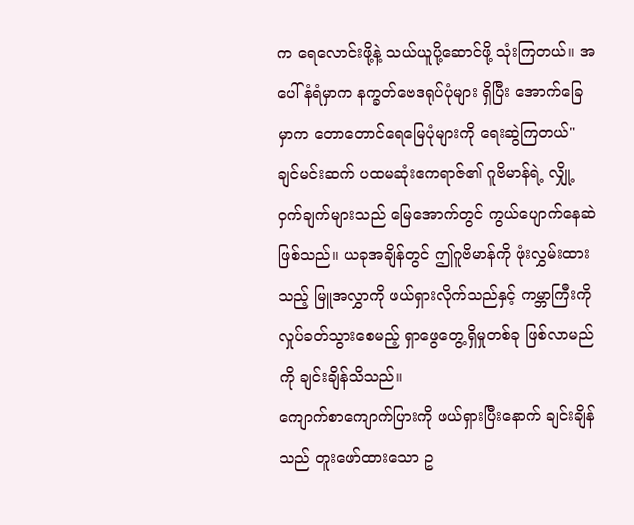က ရေလောင်းဖို့နဲ့ သယ်ယူပို့ဆောင်ဖို့ သုံးကြတယ်။ အပေါ်နံရံမှာက နက္ခတ်ဗေဒရုပ်ပုံများ ရှိပြီး အောက်ခြေမှာက တောတောင်ရေမြေပုံများကို ရေးဆွဲကြတယ်"
ချင်မင်းဆက် ပထမဆုံးဧကရာဇ်၏ ဂူဗိမာန်ရဲ့ လျှို့ဝှက်ချက်များသည် မြေအောက်တွင် ကွယ်ပျောက်နေဆဲဖြစ်သည်။ ယခုအချိန်တွင် ဤဂူဗိမာန်ကို ဖုံးလွှမ်းထားသည့် မြူအလွှာကို ဖယ်ရှားလိုက်သည်နှင့် ကမ္ဘာကြီးကို လှုပ်ခတ်သွားစေမည့် ရှာဖွေတွေ့ရှိမှုတစ်ခု ဖြစ်လာမည်ကို ချင်းချိန်သိသည်။
ကျောက်စာကျောက်ပြားကို ဖယ်ရှားပြီးနောက် ချင်းချိန်သည် တူးဖော်ထားသော ဥ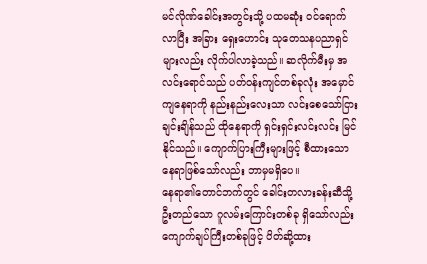မင်လိုဏ်ခေါင်းအတွင်းသို့ ပထမဆုံး ဝင်ရောက်လာပြီး အခြား ရှေးဟောင်း သုတေသနပညာရှင်များလည်း လိုက်ပါလာခဲ့သည်။ ဆလိုက်မီးမှ အလင်းရောင်သည် ပတ်ဝန်းကျင်တစ်ခုလုံး အမှောင်ကျနေရာကို နည်းနည်းလေးသာ လင်းစေသော်ငြား ချင်းချိန်သည် ထိုနေရာကို ရှင်းရှင်းလင်းလင်း မြင်နိုင်သည်။ ကျောက်ပြားကြီးများဖြင့် စီထားသော နေရာဖြစ်သော်လည်း ဘာမှမရှိပေ။
နေရာ၏တောင်ဘက်တွင် ခေါင်းတလားခန်းဆီသို့ ဦးတည်သော ဂူလမ်းကြောင်းတစ်ခု ရှိသော်လည်း ကျောက်ချပ်ကြီးတစ်ခုဖြင့် ပိတ်ဆို့ထား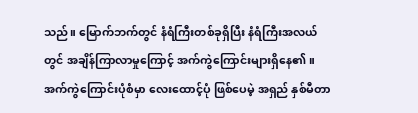သည်။ မြောက်ဘက်တွင် နံရံကြီးတစ်ခုရှိပြီး နံရံကြီးအလယ်တွင် အချိန်ကြာလာမှုကြောင့် အက်ကွဲကြောင်းများရှိနေ၏။ အက်ကွဲကြောင်းပုံစံမှာ လေးထောင့်ပုံ ဖြစ်ပေမဲ့ အရှည် နှစ်မီတာ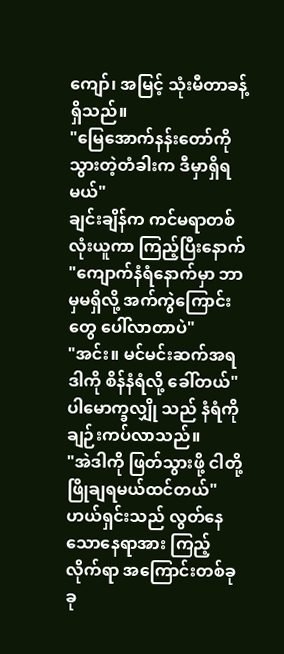ကျော်၊ အမြင့် သုံးမီတာခန့်ရှိသည်။
"မြေအောက်နန်းတော်ကို သွားတဲ့တံခါးက ဒီမှာရှိရမယ်"
ချင်းချိန်က ကင်မရာတစ်လုံးယူကာ ကြည့်ပြီးနောက်
"ကျောက်နံရံနောက်မှာ ဘာမှမရှိလို့ အက်ကွဲကြောင်းတွေ ပေါ်လာတာပဲ"
"အင်း။ မင်မင်းဆက်အရ ဒါကို စိန်နံရံလို့ ခေါ်တယ်"
ပါမောက္ခလျှို သည် နံရံကို ချဉ်းကပ်လာသည်။
"အဲဒါကို ဖြတ်သွားဖို့ ငါတို့ ဖြိုချရမယ်ထင်တယ်"
ဟယ်ရှင်းသည် လွတ်နေသောနေရာအား ကြည့်လိုက်ရာ အကြောင်းတစ်ခုခု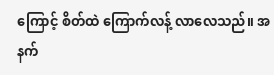ကြောင့် စိတ်ထဲ ကြောက်လန့် လာလေသည်။ အနက်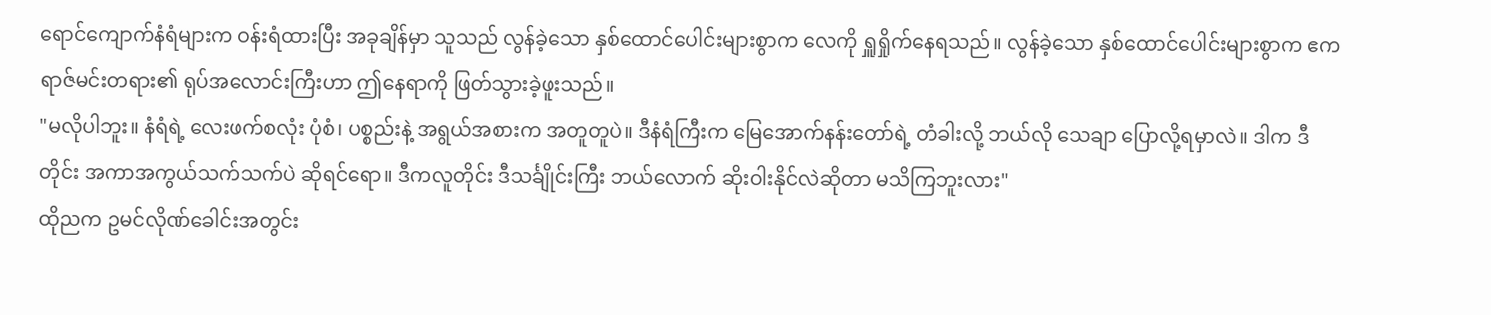ရောင်ကျောက်နံရံများက ဝန်းရံထားပြီး အခုချိန်မှာ သူသည် လွန်ခဲ့သော နှစ်ထောင်ပေါင်းများစွာက လေကို ရှူရှိုက်နေရသည်။ လွန်ခဲ့သော နှစ်ထောင်ပေါင်းများစွာက ဧကရာဇ်မင်းတရား၏ ရုပ်အလောင်းကြီးဟာ ဤနေရာကို ဖြတ်သွားခဲ့ဖူးသည်။
"မလိုပါဘူး။ နံရံရဲ့ လေးဖက်စလုံး ပုံစံ၊ ပစ္စည်းနဲ့ အရွယ်အစားက အတူတူပဲ။ ဒီနံရံကြီးက မြေအောက်နန်းတော်ရဲ့ တံခါးလို့ ဘယ်လို သေချာ ပြောလို့ရမှာလဲ။ ဒါက ဒီတိုင်း အကာအကွယ်သက်သက်ပဲ ဆိုရင်ရော။ ဒီကလူတိုင်း ဒီသင်္ချိုင်းကြီး ဘယ်လောက် ဆိုးဝါးနိုင်လဲဆိုတာ မသိကြဘူးလား"
ထိုညက ဥမင်လိုဏ်ခေါင်းအတွင်း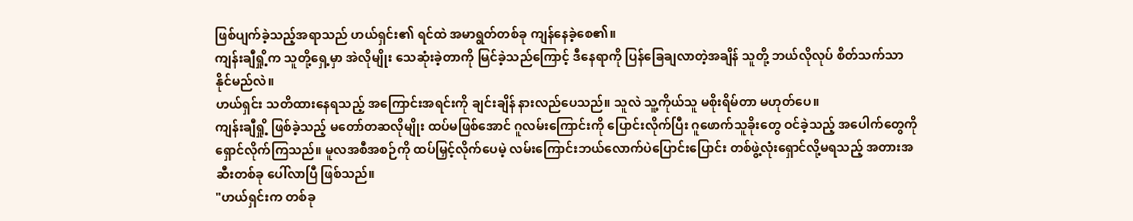ဖြစ်ပျက်ခဲ့သည့်အရာသည် ဟယ်ရှင်း၏ ရင်ထဲ အမာရွတ်တစ်ခု ကျန်နေခဲ့စေ၏။
ကျန်းချီရှို့က သူတို့ရှေ့မှာ အဲလိုမျိုး သေဆုံးခဲ့တာကို မြင်ခဲ့သည်ကြောင့် ဒီနေရာကို ပြန်ခြေချလာတဲ့အချိန် သူတို့ ဘယ်လိုလုပ် စိတ်သက်သာနိုင်မည်လဲ။
ဟယ်ရှင်း သတိထားနေရသည့် အကြောင်းအရင်းကို ချင်းချိန် နားလည်ပေသည်။ သူလဲ သူ့ကိုယ်သူ မစိုးရိမ်တာ မဟုတ်ပေ။
ကျန်းချီရှို့ ဖြစ်ခဲ့သည့် မတော်တဆလိုမျိုး ထပ်မဖြစ်အောင် ဂူလမ်းကြောင်းကို ပြောင်းလိုက်ပြီး ဂူဖောက်သူခိုးတွေ ဝင်ခဲ့သည့် အပေါက်တွေကို ရှောင်လိုက်ကြသည်။ မူလအစီအစဉ်ကို ထပ်မြှင့်လိုက်ပေမဲ့ လမ်းကြောင်းဘယ်လောက်ပဲပြောင်းပြောင်း တစ်ဖွဲ့လုံးရှောင်လို့မရသည့် အတားအဆီးတစ်ခု ပေါ်လာပြီ ဖြစ်သည်။
"ဟယ်ရှင်းက တစ်ခု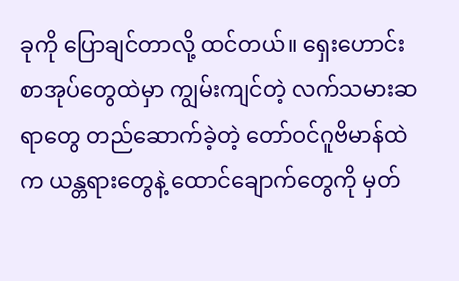ခုကို ပြောချင်တာလို့ ထင်တယ်။ ရှေးဟောင်းစာအုပ်တွေထဲမှာ ကျွမ်းကျင်တဲ့ လက်သမားဆရာတွေ တည်ဆောက်ခဲ့တဲ့ တော်ဝင်ဂူဗိမာန်ထဲက ယန္တရားတွေနဲ့ ထောင်ချောက်တွေကို မှတ်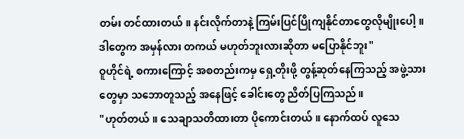တမ်း တင်ထားတယ်။ နင်းလိုက်တာနဲ့ ကြမ်းပြင်ပြိုကျနိုင်တာတွေလိုမျိုးပေါ့။ ဒါတွေက အမှန်လား တကယ် မဟုတ်ဘူးလားဆိုတာ မပြောနိုင်ဘူး"
ဝူဟိုင်ရဲ့ စကားကြောင့် အစတည်းကမှ ရှေ့တိုးဖို့ တွန့်ဆုတ်နေကြသည့် အဖွဲ့သားတွေမှာ သဘောတူသည့် အနေဖြင့် ခေါင်းတွေ ညိတ်ပြကြသည်။
"ဟုတ်တယ်။ သေချာသတိထားတာ ပိုကောင်းတယ်။ နောက်ထပ် လူသေ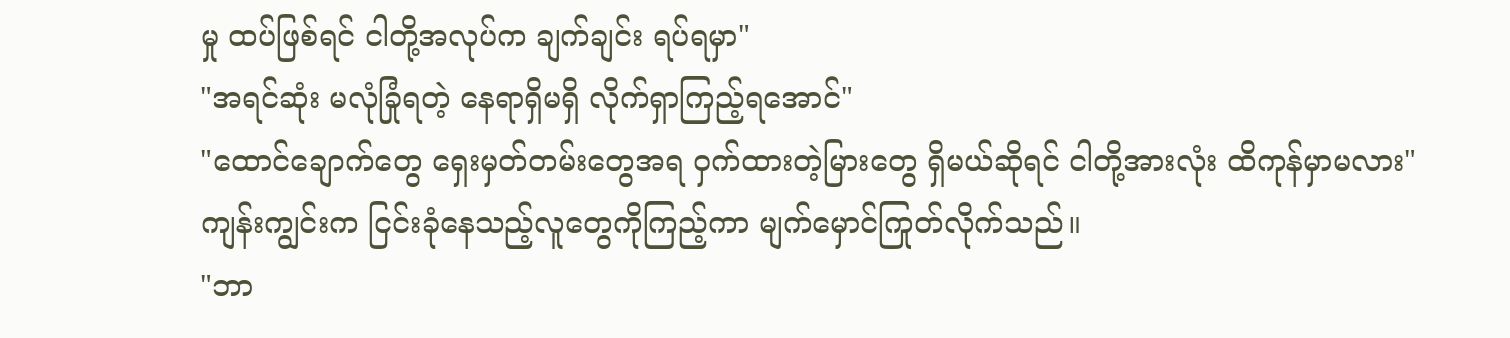မှု ထပ်ဖြစ်ရင် ငါတို့အလုပ်က ချက်ချင်း ရပ်ရမှာ"
"အရင်ဆုံး မလုံခြုံရတဲ့ နေရာရှိမရှိ လိုက်ရှာကြည့်ရအောင်"
"ထောင်ချောက်တွေ ရှေးမှတ်တမ်းတွေအရ ဝှက်ထားတဲ့မြားတွေ ရှိမယ်ဆိုရင် ငါတို့အားလုံး ထိကုန်မှာမလား"
ကျန်းကျွင်းက ငြင်းခုံနေသည့်လူတွေကိုကြည့်ကာ မျက်မှောင်ကြုတ်လိုက်သည်။
"ဘာ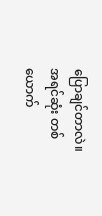ပြောချင်တာလဲ။ အရင်ဆုံး တစ်ယောက်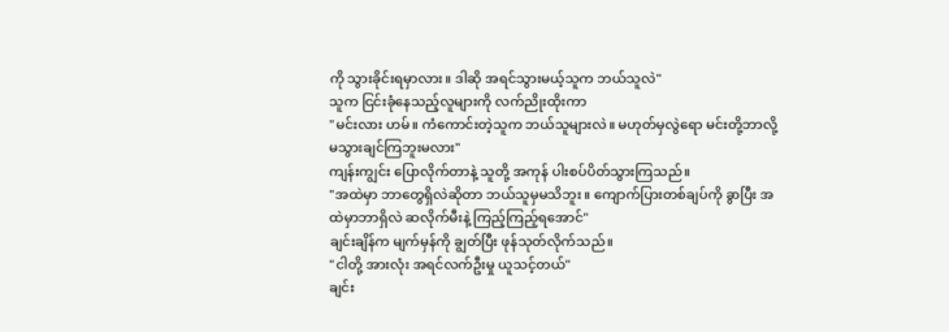ကို သွားခိုင်းရမှာလား။ ဒါဆို အရင်သွားမယ့်သူက ဘယ်သူလဲ"
သူက ငြင်းခုံနေသည့်လူများကို လက်ညိုးထိုးကာ
"မင်းလား ဟမ်။ ကံကောင်းတဲ့သူက ဘယ်သူများလဲ။ မဟုတ်မှလွဲရော မင်းတို့ဘာလို့ မသွားချင်ကြဘူးမလား"
ကျန်းကျွင်း ပြောလိုက်တာနဲ့ သူတို့ အကုန် ပါးစပ်ပိတ်သွားကြသည်။
"အထဲမှာ ဘာတွေရှိလဲဆိုတာ ဘယ်သူမှမသိဘူး။ ကျောက်ပြားတစ်ချပ်ကို ခွာပြီး အထဲမှာဘာရှိလဲ ဆလိုက်မီးနဲ့ ကြည့်ကြည့်ရအောင်"
ချင်းချိန်က မျက်မှန်ကို ချွတ်ပြီး ဖုန်သုတ်လိုက်သည်။
"ငါတို့ အားလုံး အရင်လက်ဦးမှု ယူသင့်တယ်"
ချင်း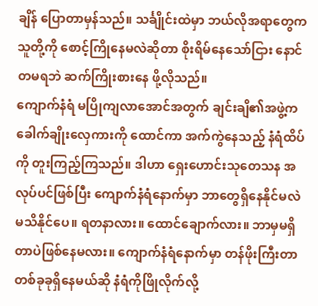ချိန် ပြောတာမှန်သည်။ သင်္ချိုင်းထဲမှာ ဘယ်လိုအရာတွေက သူတို့ကို စောင့်ကြိုနေမလဲဆိုတာ စိုးရိမ်နေသော်ငြား နောင်တမရဘဲ ဆက်ကြိုးစားနေ ဖို့လိုသည်။
ကျောက်နံရံ မပြိုကျလာအောင်အတွက် ချင်းချိ၏အဖွဲ့က ခေါက်ချိုးလှေကားကို ထောင်ကာ အက်ကွဲနေသည့် နံရံထိပ်ကို တူးကြည့်ကြသည်။ ဒါဟာ ရှေးဟောင်းသုတေသန အလုပ်ပင်ဖြစ်ပြီး ကျောက်နံရံနောက်မှာ ဘာတွေရှိနေနိုင်မလဲ မသိနိုင်ပေ။ ရတနာလား။ ထောင်ချောက်လား။ ဘာမှမရှိတာပဲဖြစ်နေမလား။ ကျောက်နံရံနောက်မှာ တန်ဖိုးကြီးတာ တစ်ခုခုရှိနေမယ်ဆို နံရံကိုဖြိုလိုက်လို့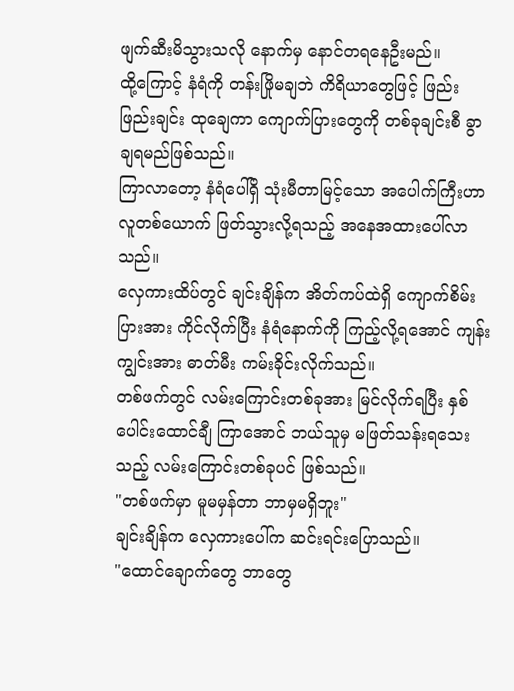ဖျက်ဆီးမိသွားသလို နောက်မှ နောင်တရနေဦးမည်။
ထို့ကြောင့် နံရံကို တန်းဖြိုမချဘဲ ကိရိယာတွေဖြင့် ဖြည်းဖြည်းချင်း ထုချေကာ ကျောက်ပြားတွေကို တစ်ခုချင်းစီ ခွာချရမည်ဖြစ်သည်။
ကြာလာတော့ နံရံပေါ်ရှိ သုံးမီတာမြင့်သော အပေါက်ကြီးဟာ လူတစ်ယောက် ဖြတ်သွားလို့ရသည့် အနေအထားပေါ်လာသည်။
လှေကားထိပ်တွင် ချင်းချိန်က အိတ်ကပ်ထဲရှိ ကျောက်စိမ်းပြားအား ကိုင်လိုက်ပြီး နံရံနောက်ကို ကြည့်လို့ရအောင် ကျန်းကျွင်းအား ဓာတ်မီး ကမ်းခိုင်းလိုက်သည်။
တစ်ဖက်တွင် လမ်းကြောင်းတစ်ခုအား မြင်လိုက်ရပြီး နှစ်ပေါင်းထောင်ချီ ကြာအောင် ဘယ်သူမှ မဖြတ်သန်းရသေးသည့် လမ်းကြောင်းတစ်ခုပင် ဖြစ်သည်။
"တစ်ဖက်မှာ မူမမှန်တာ ဘာမှမရှိဘူး"
ချင်းချိန်က လှေကားပေါ်က ဆင်းရင်းပြောသည်။
"ထောင်ချောက်တွေ ဘာတွေ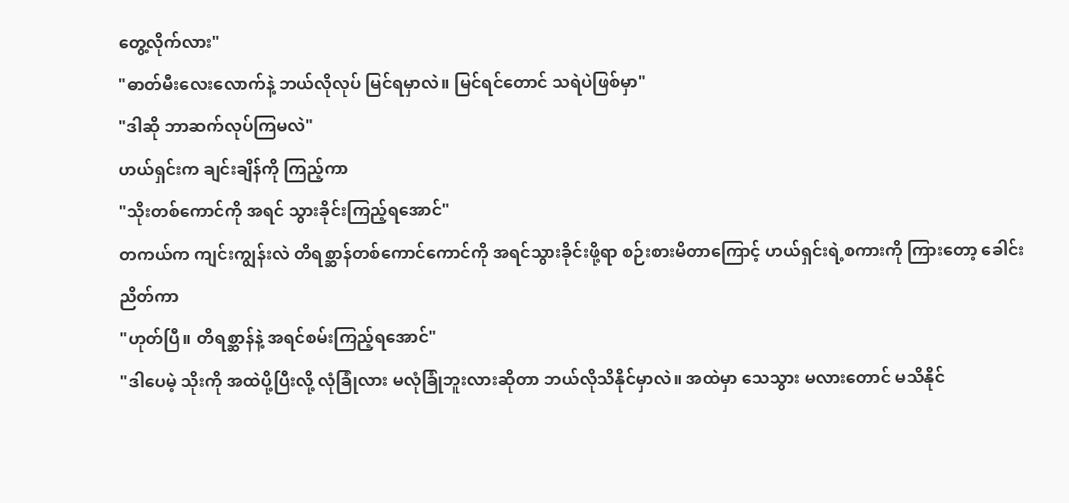တွေ့လိုက်လား"
"ဓာတ်မီးလေးလောက်နဲ့ ဘယ်လိုလုပ် မြင်ရမှာလဲ။ မြင်ရင်တောင် သရဲပဲဖြစ်မှာ"
"ဒါဆို ဘာဆက်လုပ်ကြမလဲ"
ဟယ်ရှင်းက ချင်းချိန်ကို ကြည့်ကာ
"သိုးတစ်ကောင်ကို အရင် သွားခိုင်းကြည့်ရအောင်"
တကယ်က ကျင်းကျွန်းလဲ တိရစ္ဆာန်တစ်ကောင်ကောင်ကို အရင်သွားခိုင်းဖို့ရာ စဉ်းစားမိတာကြောင့် ဟယ်ရှင်းရဲ့စကားကို ကြားတော့ ခေါင်းညိတ်ကာ
"ဟုတ်ပြီ။ တိရစ္ဆာန်နဲ့ အရင်စမ်းကြည့်ရအောင်"
"ဒါပေမဲ့ သိုးကို အထဲပို့ပြီးလို့ လုံခြုံလား မလုံခြုံဘူးလားဆိုတာ ဘယ်လိုသိနိုင်မှာလဲ။ အထဲမှာ သေသွား မလားတောင် မသိနိုင်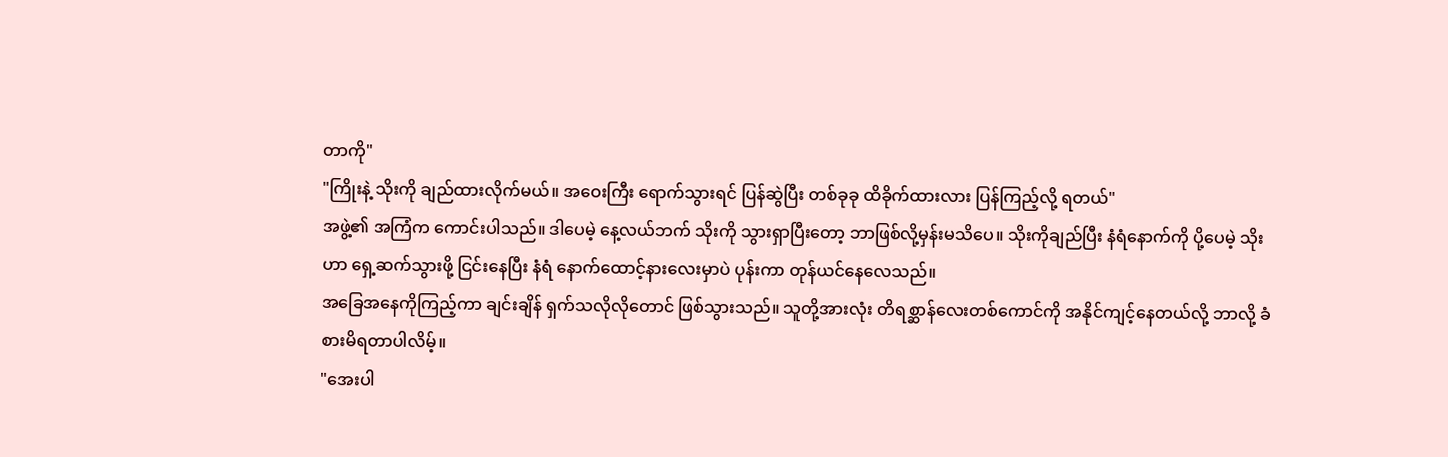တာကို"
"ကြိုးနဲ့ သိုးကို ချည်ထားလိုက်မယ်။ အဝေးကြီး ရောက်သွားရင် ပြန်ဆွဲပြီး တစ်ခုခု ထိခိုက်ထားလား ပြန်ကြည့်လို့ ရတယ်"
အဖွဲ့၏ အကြံက ကောင်းပါသည်။ ဒါပေမဲ့ နေ့လယ်ဘက် သိုးကို သွားရှာပြီးတော့ ဘာဖြစ်လို့မှန်းမသိပေ။ သိုးကိုချည်ပြီး နံရံနောက်ကို ပို့ပေမဲ့ သိုးဟာ ရှေ့ဆက်သွားဖို့ ငြင်းနေပြီး နံရံ နောက်ထောင့်နားလေးမှာပဲ ပုန်းကာ တုန်ယင်နေလေသည်။
အခြေအနေကိုကြည့်ကာ ချင်းချိန် ရှက်သလိုလိုတောင် ဖြစ်သွားသည်။ သူတို့အားလုံး တိရစ္ဆာန်လေးတစ်ကောင်ကို အနိုင်ကျင့်နေတယ်လို့ ဘာလို့ ခံစားမိရတာပါလိမ့်။
"အေးပါ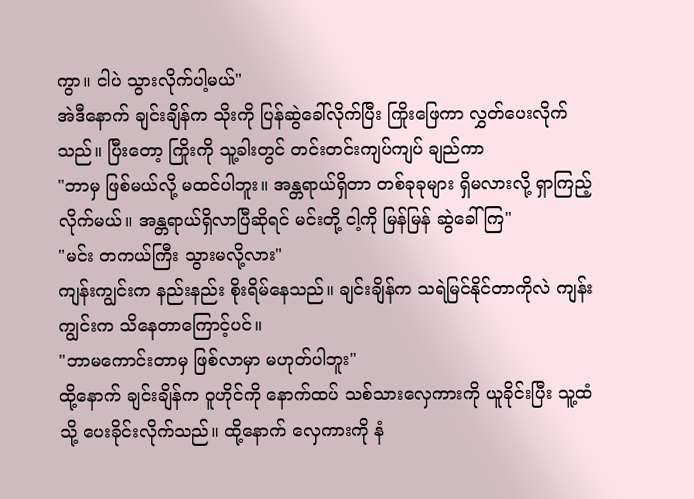ကွာ။ ငါပဲ သွားလိုက်ပါ့မယ်"
အဲဒီနောက် ချင်းချိန်က သိုးကို ပြန်ဆွဲခေါ်လိုက်ပြီး ကြိုးဖြေကာ လွှတ်ပေးလိုက်သည်။ ပြီးတော့ ကြိုးကို သူ့ခါးတွင် တင်းတင်းကျပ်ကျပ် ချည်ကာ
"ဘာမှ ဖြစ်မယ်လို့ မထင်ပါဘူး။ အန္တရာယ်ရှိတာ တစ်ခုခုများ ရှိမလားလို့ ရှာကြည့်လိုက်မယ်။ အန္တရာယ်ရှိလာပြီဆိုရင် မင်းတို့ ငါ့ကို မြန်မြန် ဆွဲခေါ်ကြ"
"မင်း တကယ်ကြီး သွားမလို့လား"
ကျန်းကျွင်းက နည်းနည်း စိုးရိမ်နေသည်။ ချင်းချိန်က သရဲမြင်နိုင်တာကိုလဲ ကျန်းကျွင်းက သိနေတာကြောင့်ပင်။
"ဘာမကောင်းတာမှ ဖြစ်လာမှာ မဟုတ်ပါဘူး"
ထို့နောက် ချင်းချိန်က ဝူဟိုင်ကို နောက်ထပ် သစ်သားလှေကားကို ယူခိုင်းပြီး သူ့ထံသို့ ပေးခိုင်းလိုက်သည်။ ထို့နောက် လှေကားကို နံ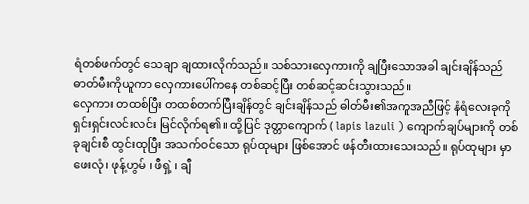ရံတစ်ဖက်တွင် သေချာ ချထားလိုက်သည်။ သစ်သားလှေကားကို ချပြီးသောအခါ ချင်းချိန်သည် ဓာတ်မီးကိုယူကာ လှေကားပေါ်ကနေ တစ်ဆင့်ပြီး တစ်ဆင့်ဆင်းသွားသည်။
လှေကား တထစ်ပြီး တထစ်တက်ပြီးချိန်တွင် ချင်းချိန်သည် ဓါတ်မီး၏အကူအညီဖြင့် နံရံလေးခုကို ရှင်းရှင်းလင်းလင်း မြင်လိုက်ရ၏။ ထို့ပြင် ဒုတ္တာကျောက် ( lapis lazuli ) ကျောက်ချပ်များကို တစ်ခုချင်းစီ ထွင်းထုပြီး အသက်ဝင်သော ရုပ်ထုများ ဖြစ်အောင် ဖန်တီးထားသေးသည်။ ရုပ်ထုများ မှာ ဖေးလုံ၊ ဖုန့်ဟွမ် ၊ ဖီရှဲ့ ၊ ချီ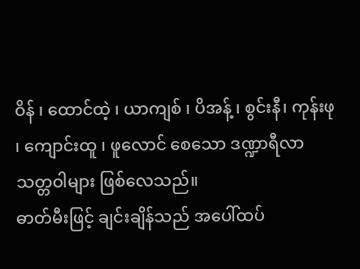ဝိန် ၊ ထောင်ထဲ့ ၊ ယာကျစ် ၊ ပိအန့် ၊ စွင်းနီ၊ ကုန်းဖု ၊ ကျောင်းထူ ၊ ဖူလောင် စေသော ဒဏ္ဍာရီလာ သတ္တဝါများ ဖြစ်လေသည်။
ဓာတ်မီးဖြင့် ချင်းချိန်သည် အပေါ်ထပ်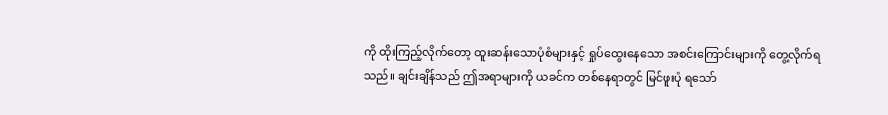ကို ထိုးကြည့်လိုက်တော့ ထူးဆန်းသောပုံစံများနှင့် ရှုပ်ထွေးနေသော အစင်းကြောင်းများကို တွေ့လိုက်ရသည်။ ချင်းချိန်သည် ဤအရာများကို ယခင်က တစ်နေရာတွင် မြင်ဖူးပုံ ရသော်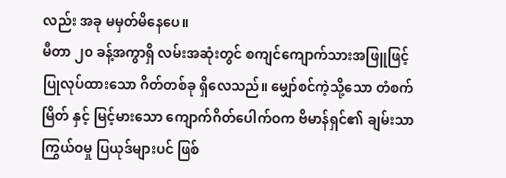လည်း အခု မမှတ်မိနေပေ။
မီတာ ၂၀ ခန့်အကွာရှိ လမ်းအဆုံးတွင် စကျင်ကျောက်သားအဖြူဖြင့် ပြုလုပ်ထားသော ဂိတ်တစ်ခု ရှိလေသည်။ မျှော်စင်ကဲ့သို့သော တံစက်မြိတ် နှင့် မြင့်မားသော ကျောက်ဂိတ်ပေါက်ဝက ဗိမာန်ရှင်၏ ချမ်းသာကြွယ်ဝမှု ပြယုဒ်များပင် ဖြစ်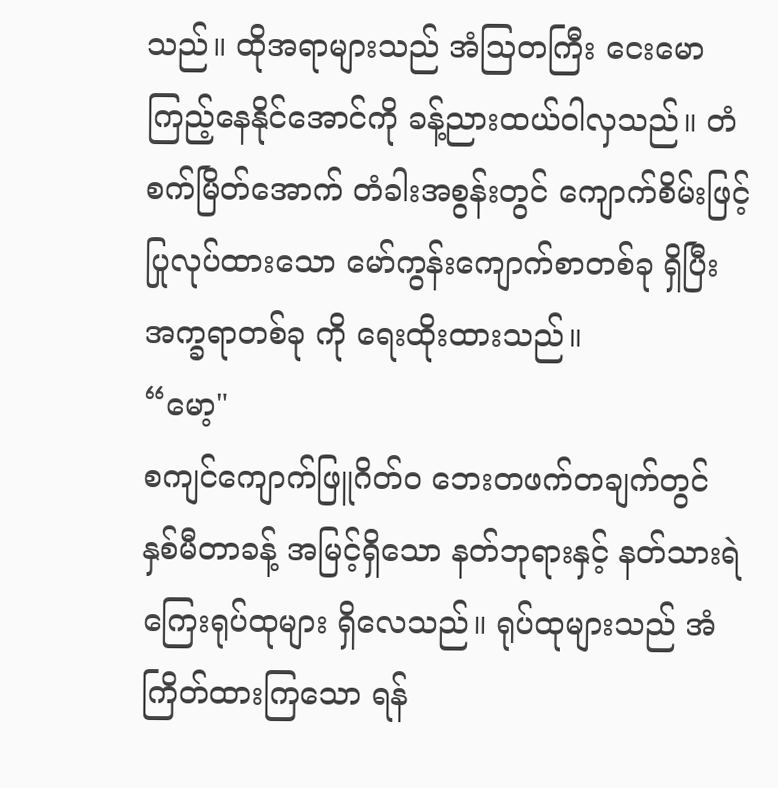သည်။ ထိုအရာများသည် အံသြတကြီး ငေးမောကြည့်နေနိုင်အောင်ကို ခန့်ညားထယ်ဝါလှသည်။ တံစက်မြိတ်အောက် တံခါးအစွန်းတွင် ကျောက်စိမ်းဖြင့် ပြုလုပ်ထားသော မော်ကွန်းကျောက်စာတစ်ခု ရှိပြီး အက္ခရာတစ်ခု ကို ရေးထိုးထားသည်။
“မော့"
စကျင်ကျောက်ဖြူဂိတ်ဝ ဘေးတဖက်တချက်တွင် နှစ်မီတာခန့် အမြင့်ရှိသော နတ်ဘုရားနှင့် နတ်သားရဲ ကြေးရုပ်ထုများ ရှိလေသည်။ ရုပ်ထုများသည် အံကြိတ်ထားကြသော ရန်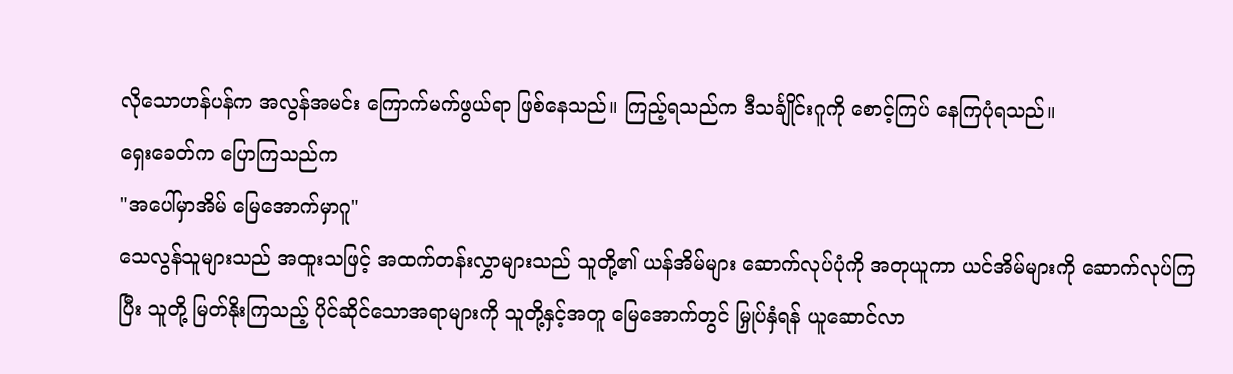လိုသောဟန်ပန်က အလွန်အမင်း ကြောက်မက်ဖွယ်ရာ ဖြစ်နေသည်။ ကြည့်ရသည်က ဒီသင်္ချိုင်းဂူကို စောင့်ကြပ် နေကြပုံရသည်။
ရှေးခေတ်က ပြောကြသည်က
"အပေါ်မှာအိမ် မြေအောက်မှာဂူ"
သေလွန်သူများသည် အထူးသဖြင့် အထက်တန်းလွှာများသည် သူတို့၏ ယန်အိမ်များ ဆောက်လုပ်ပုံကို အတုယူကာ ယင်အိမ်များကို ဆောက်လုပ်ကြပြီး သူတို့ မြတ်နိုးကြသည့် ပိုင်ဆိုင်သောအရာများကို သူတို့နှင့်အတူ မြေအောက်တွင် မြှုပ်နှံရန် ယူဆောင်လာ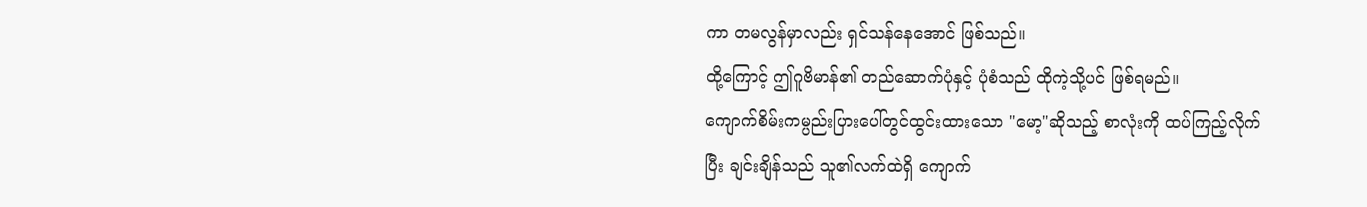ကာ တမလွန်မှာလည်း ရှင်သန်နေအောင် ဖြစ်သည်။
ထို့ကြောင့် ဤဂူဗိမာန်၏ တည်ဆောက်ပုံနှင့် ပုံစံသည် ထိုကဲ့သို့ပင် ဖြစ်ရမည်။
ကျောက်စိမ်းကမ္ပည်းပြားပေါ်တွင်ထွင်းထားသော "မော့"ဆိုသည့် စာလုံးကို ထပ်ကြည့်လိုက်ပြီး ချင်းချိန်သည် သူ၏လက်ထဲရှိ ကျောက်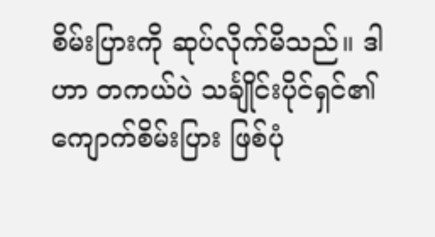စိမ်းပြားကို ဆုပ်လိုက်မိသည်။ ဒါဟာ တကယ်ပဲ သင်္ချိုင်းပိုင်ရှင်၏ ကျောက်စိမ်းပြား ဖြစ်ပုံ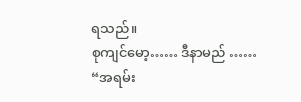ရသည်။
စုကျင်မော့…… ဒီနာမည် ……
“အရမ်း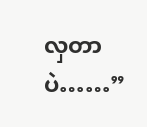လှတာပဲ……”